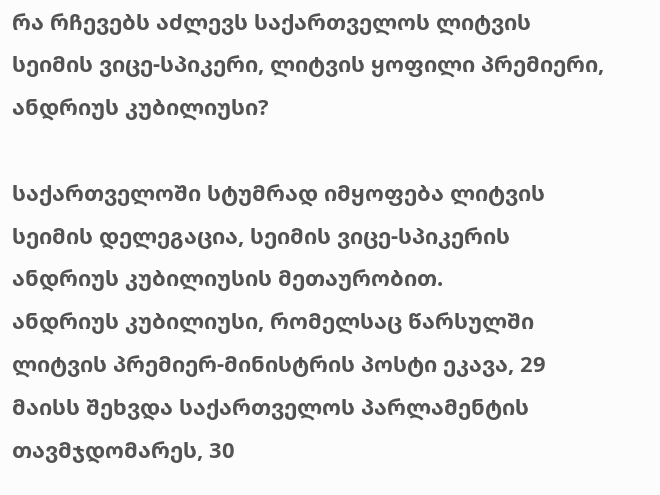რა რჩევებს აძლევს საქართველოს ლიტვის სეიმის ვიცე-სპიკერი, ლიტვის ყოფილი პრემიერი, ანდრიუს კუბილიუსი?

საქართველოში სტუმრად იმყოფება ლიტვის სეიმის დელეგაცია, სეიმის ვიცე-სპიკერის ანდრიუს კუბილიუსის მეთაურობით.
ანდრიუს კუბილიუსი, რომელსაც წარსულში ლიტვის პრემიერ-მინისტრის პოსტი ეკავა, 29 მაისს შეხვდა საქართველოს პარლამენტის თავმჯდომარეს, 30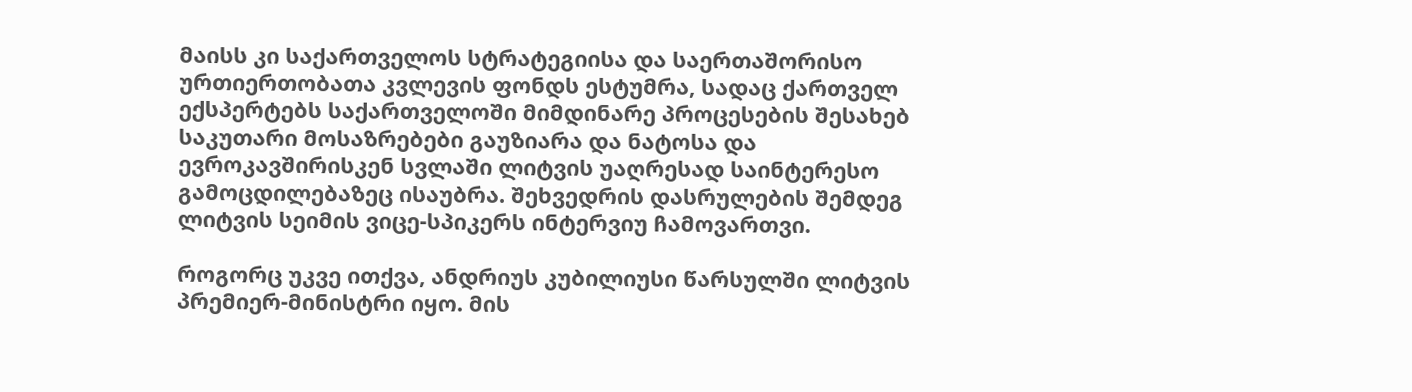მაისს კი საქართველოს სტრატეგიისა და საერთაშორისო ურთიერთობათა კვლევის ფონდს ესტუმრა, სადაც ქართველ ექსპერტებს საქართველოში მიმდინარე პროცესების შესახებ საკუთარი მოსაზრებები გაუზიარა და ნატოსა და ევროკავშირისკენ სვლაში ლიტვის უაღრესად საინტერესო გამოცდილებაზეც ისაუბრა. შეხვედრის დასრულების შემდეგ ლიტვის სეიმის ვიცე-სპიკერს ინტერვიუ ჩამოვართვი.

როგორც უკვე ითქვა, ანდრიუს კუბილიუსი წარსულში ლიტვის პრემიერ-მინისტრი იყო. მის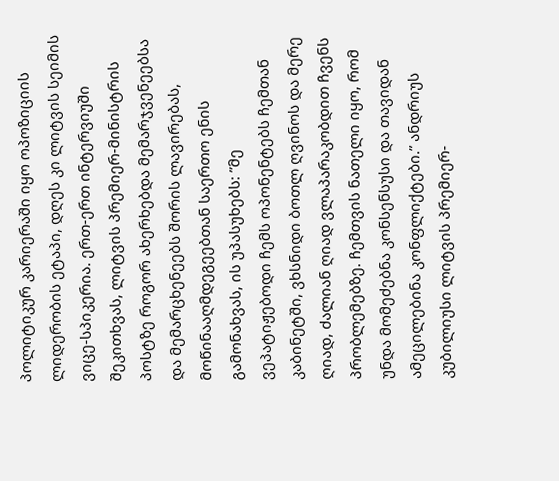პოლიტიკურ კარიერაში იყო ოპოზიციის ლიდერობის ეტაპი, დღეს კი ლიტვის სეიმის ვიცე-სპიკერია. ერთ-ერთ ინტერვიუში შეკითხვას, ლიტვის პრემიერ-მინისტრის პოსტზე როგორ ახერხებდა მემარჯვენეებსა და მემარცხენეებს შორის ლავირებას, მოწინააღმდეგეებთან საერთო ენის გამონახვას, ის უპასუხებს: ”მე ვეპატიჟებოდი ჩემს ოპონენტებს ჩემთან კაბინეტში, ვხსნიდი ბოთლ ღვინოს და მერე ღიად, ძალიან ღიად ვლაპარაკობდით ჩვენს პრობლემებზე. ჩემთვის ნათელი იყო, რომ უნდა მომეძებნა კონსენსუსი და თავიდან ამეცილებინა კონფლიქტები.” ანდრიუს კუბილიუსი ლიტვის პრემიერ-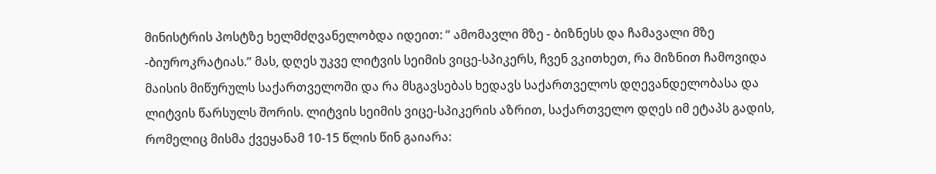მინისტრის პოსტზე ხელმძღვანელობდა იდეით: ” ამომავლი მზე - ბიზნესს და ჩამავალი მზე -ბიუროკრატიას.” მას, დღეს უკვე ლიტვის სეიმის ვიცე-სპიკერს, ჩვენ ვკითხეთ, რა მიზნით ჩამოვიდა მაისის მიწურულს საქართველოში და რა მსგავსებას ხედავს საქართველოს დღევანდელობასა და ლიტვის წარსულს შორის. ლიტვის სეიმის ვიცე-სპიკერის აზრით, საქართველო დღეს იმ ეტაპს გადის, რომელიც მისმა ქვეყანამ 10-15 წლის წინ გაიარა: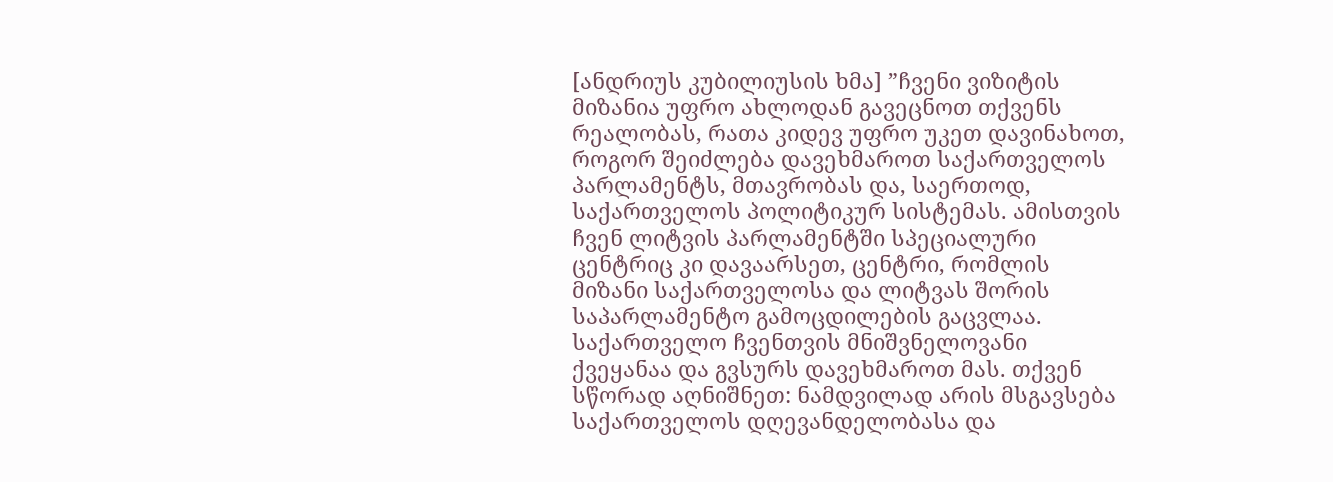[ანდრიუს კუბილიუსის ხმა] ”ჩვენი ვიზიტის მიზანია უფრო ახლოდან გავეცნოთ თქვენს რეალობას, რათა კიდევ უფრო უკეთ დავინახოთ, როგორ შეიძლება დავეხმაროთ საქართველოს პარლამენტს, მთავრობას და, საერთოდ, საქართველოს პოლიტიკურ სისტემას. ამისთვის ჩვენ ლიტვის პარლამენტში სპეციალური ცენტრიც კი დავაარსეთ, ცენტრი, რომლის მიზანი საქართველოსა და ლიტვას შორის საპარლამენტო გამოცდილების გაცვლაა. საქართველო ჩვენთვის მნიშვნელოვანი ქვეყანაა და გვსურს დავეხმაროთ მას. თქვენ სწორად აღნიშნეთ: ნამდვილად არის მსგავსება საქართველოს დღევანდელობასა და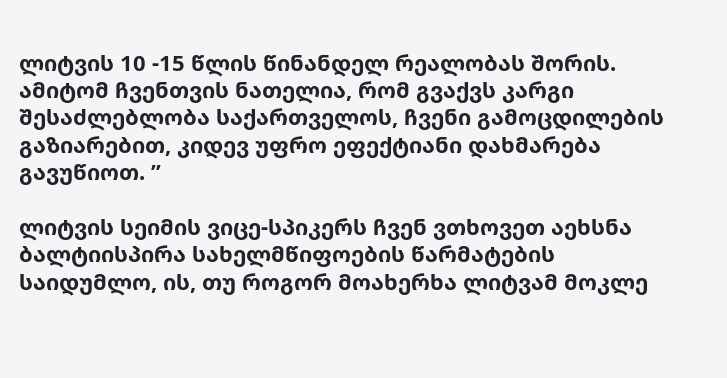ლიტვის 10 -15 წლის წინანდელ რეალობას შორის. ამიტომ ჩვენთვის ნათელია, რომ გვაქვს კარგი შესაძლებლობა საქართველოს, ჩვენი გამოცდილების გაზიარებით, კიდევ უფრო ეფექტიანი დახმარება გავუწიოთ. ”

ლიტვის სეიმის ვიცე-სპიკერს ჩვენ ვთხოვეთ აეხსნა ბალტიისპირა სახელმწიფოების წარმატების საიდუმლო, ის, თუ როგორ მოახერხა ლიტვამ მოკლე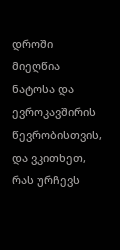დროში მიეღწია ნატოსა და ევროკავშირის წევრობისთვის, და ვკითხეთ, რას ურჩევს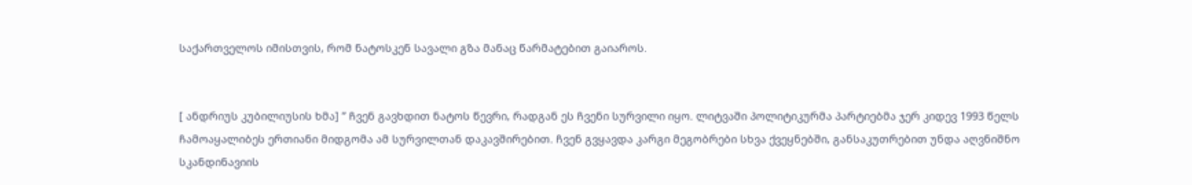საქართველოს იმისთვის, რომ ნატოსკენ სავალი გზა მანაც წარმატებით გაიაროს.


[ ანდრიუს კუბილიუსის ხმა] ” ჩვენ გავხდით ნატოს წევრი, რადგან ეს ჩვენი სურვილი იყო. ლიტვაში პოლიტიკურმა პარტიებმა ჯერ კიდევ 1993 წელს ჩამოაყალიბეს ერთიანი მიდგომა ამ სურვილთან დაკავშირებით. ჩვენ გვყავდა კარგი მეგობრები სხვა ქვეყნებში, განსაკუთრებით უნდა აღვნიშნო სკანდინავიის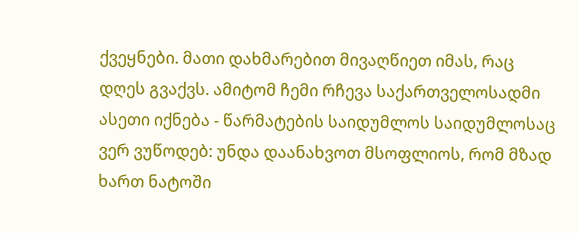ქვეყნები. მათი დახმარებით მივაღწიეთ იმას, რაც დღეს გვაქვს. ამიტომ ჩემი რჩევა საქართველოსადმი ასეთი იქნება - წარმატების საიდუმლოს საიდუმლოსაც ვერ ვუწოდებ: უნდა დაანახვოთ მსოფლიოს, რომ მზად ხართ ნატოში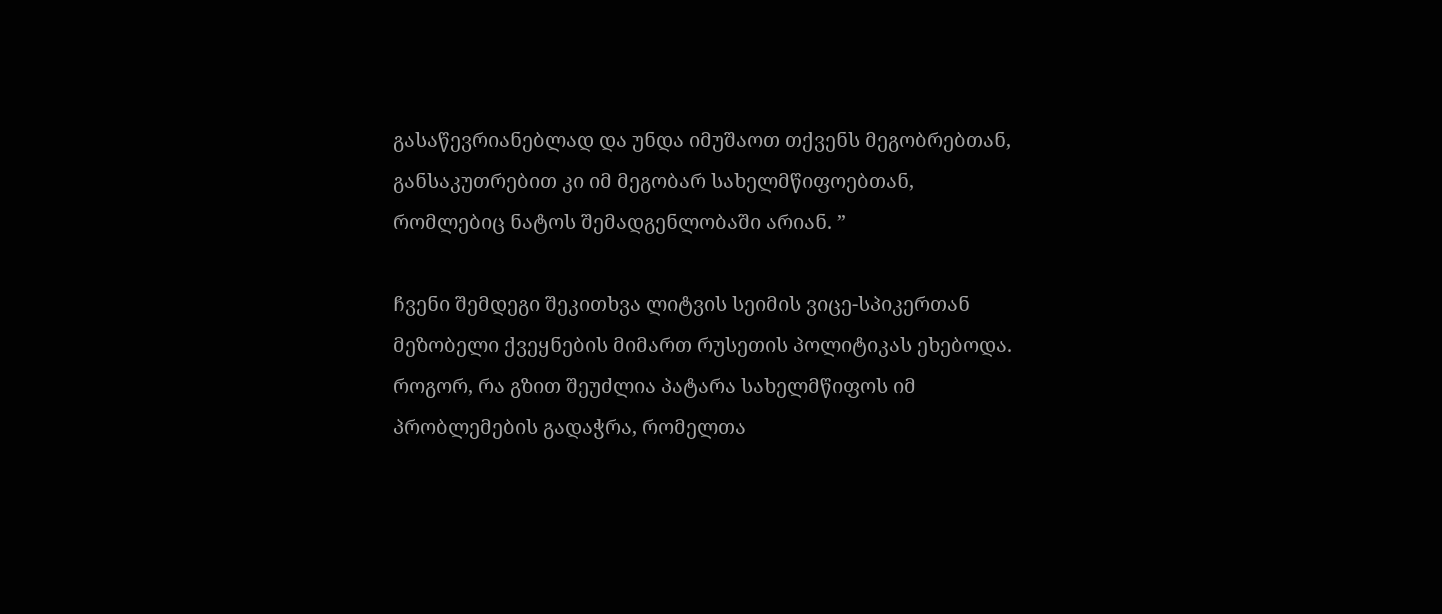გასაწევრიანებლად და უნდა იმუშაოთ თქვენს მეგობრებთან, განსაკუთრებით კი იმ მეგობარ სახელმწიფოებთან, რომლებიც ნატოს შემადგენლობაში არიან. ”

ჩვენი შემდეგი შეკითხვა ლიტვის სეიმის ვიცე-სპიკერთან მეზობელი ქვეყნების მიმართ რუსეთის პოლიტიკას ეხებოდა. როგორ, რა გზით შეუძლია პატარა სახელმწიფოს იმ პრობლემების გადაჭრა, რომელთა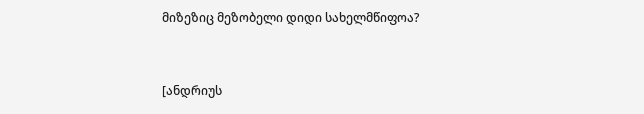მიზეზიც მეზობელი დიდი სახელმწიფოა?


[ანდრიუს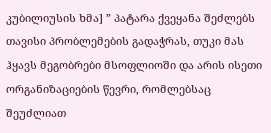კუბილიუსის ხმა] ” პატარა ქვეყანა შეძლებს თავისი პრობლემების გადაჭრას, თუკი მას ჰყავს მეგობრები მსოფლიოში და არის ისეთი ორგანიზაციების წევრი, რომლებსაც შეუძლიათ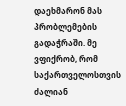დაეხმარონ მას პრობლემების გადაჭრაში. მე ვფიქრობ, რომ საქართველოსთვის ძალიან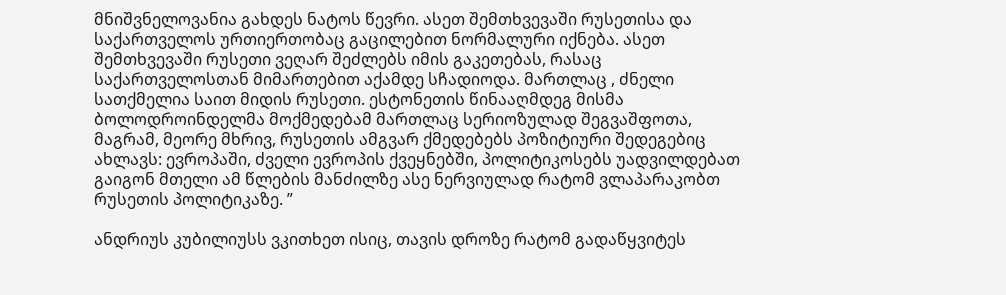მნიშვნელოვანია გახდეს ნატოს წევრი. ასეთ შემთხვევაში რუსეთისა და საქართველოს ურთიერთობაც გაცილებით ნორმალური იქნება. ასეთ შემთხვევაში რუსეთი ვეღარ შეძლებს იმის გაკეთებას, რასაც საქართველოსთან მიმართებით აქამდე სჩადიოდა. მართლაც , ძნელი სათქმელია საით მიდის რუსეთი. ესტონეთის წინააღმდეგ მისმა ბოლოდროინდელმა მოქმედებამ მართლაც სერიოზულად შეგვაშფოთა, მაგრამ, მეორე მხრივ, რუსეთის ამგვარ ქმედებებს პოზიტიური შედეგებიც ახლავს: ევროპაში, ძველი ევროპის ქვეყნებში, პოლიტიკოსებს უადვილდებათ გაიგონ მთელი ამ წლების მანძილზე ასე ნერვიულად რატომ ვლაპარაკობთ რუსეთის პოლიტიკაზე. ”

ანდრიუს კუბილიუსს ვკითხეთ ისიც, თავის დროზე რატომ გადაწყვიტეს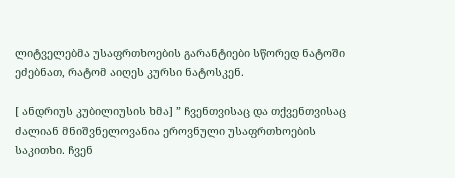ლიტველებმა უსაფრთხოების გარანტიები სწორედ ნატოში ეძებნათ, რატომ აიღეს კურსი ნატოსკენ.

[ ანდრიუს კუბილიუსის ხმა] ” ჩვენთვისაც და თქვენთვისაც ძალიან მნიშვნელოვანია ეროვნული უსაფრთხოების საკითხი. ჩვენ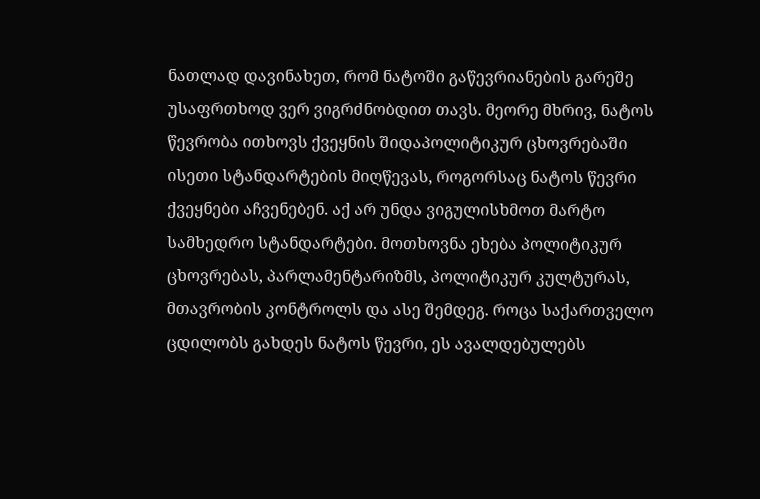ნათლად დავინახეთ, რომ ნატოში გაწევრიანების გარეშე უსაფრთხოდ ვერ ვიგრძნობდით თავს. მეორე მხრივ, ნატოს წევრობა ითხოვს ქვეყნის შიდაპოლიტიკურ ცხოვრებაში ისეთი სტანდარტების მიღწევას, როგორსაც ნატოს წევრი ქვეყნები აჩვენებენ. აქ არ უნდა ვიგულისხმოთ მარტო სამხედრო სტანდარტები. მოთხოვნა ეხება პოლიტიკურ ცხოვრებას, პარლამენტარიზმს, პოლიტიკურ კულტურას, მთავრობის კონტროლს და ასე შემდეგ. როცა საქართველო ცდილობს გახდეს ნატოს წევრი, ეს ავალდებულებს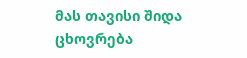მას თავისი შიდა ცხოვრება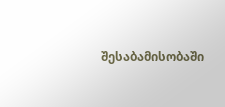შესაბამისობაში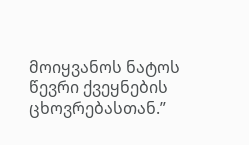მოიყვანოს ნატოს წევრი ქვეყნების ცხოვრებასთან.”